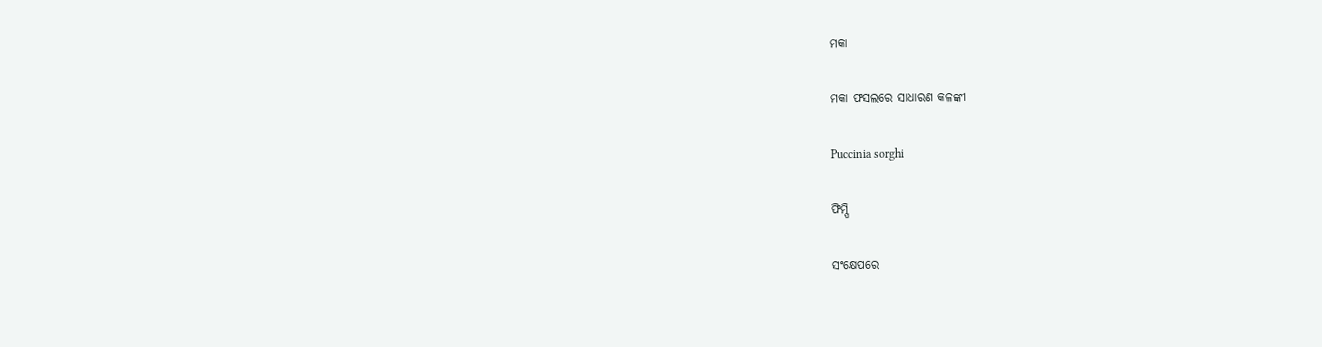ମକା

ମକା ଫସଲରେ ସାଧାରଣ କଳଙ୍କୀ

Puccinia sorghi

ଫିମ୍ପି

ସଂକ୍ଷେପରେ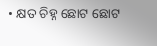• କ୍ଷତ ଚିହ୍ନ ଛୋଟ ଛୋଟ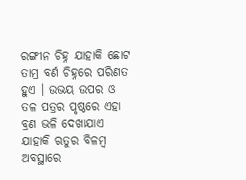ରଙ୍ଗୀନ ଚିହ୍ନ ଯାହାକି ଛୋଟ ତାମ୍ର ବର୍ଣ ଚିହ୍ନରେ ପରିଣତ ହୁଏ । ଉଭୟ ଉପର ଓ ତଳ ପତ୍ରର ପୃଷ୍ଠରେ ଏହା ବ୍ରଣ ଭଳି ଦେଖାଯାଏ ଯାହାକି ଋତୁର ବିଳମ୍ବ ଅବସ୍ଥାରେ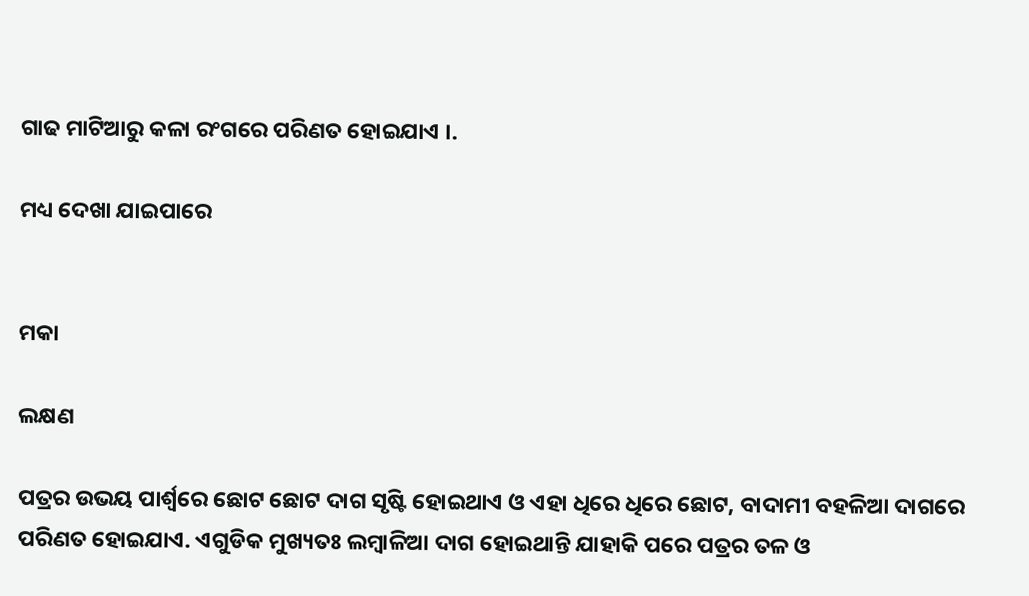ଗାଢ ମାଟିଆରୁ କଳା ରଂଗରେ ପରିଣତ ହୋଇଯାଏ ।.

ମଧ୍ୟ ଦେଖା ଯାଇପାରେ


ମକା

ଲକ୍ଷଣ

ପତ୍ରର ଉଭୟ ପାର୍ଶ୍ୱରେ ଛୋଟ ଛୋଟ ଦାଗ ସୃଷ୍ଟି ହୋଇଥାଏ ଓ ଏହା ଧିରେ ଧିରେ ଛୋଟ, ବାଦାମୀ ବହଳିଆ ଦାଗରେ ପରିଣତ ହୋଇଯାଏ. ଏଗୁଡିକ ମୁଖ୍ୟତଃ ଲମ୍ବାଳିଆ ଦାଗ ହୋଇଥାନ୍ତି ଯାହାକି ପରେ ପତ୍ରର ତଳ ଓ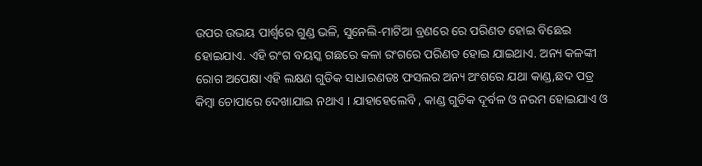ଉପର ଉଭୟ ପାର୍ଶ୍ୱରେ ଗୁଣ୍ଡ ଭଳି, ସୁନେଲି-ମାଟିଆ ବ୍ରଣରେ ରେ ପରିଣତ ହୋଇ ବିଛେଇ ହୋଇଯାଏ. ଏହି ରଂଗ ବୟସ୍କ ଗଛରେ କଳା ରଂଗରେ ପରିଣତ ହୋଇ ଯାଇଥାଏ. ଅନ୍ୟ କଳଙ୍କୀ ରୋଗ ଅପେକ୍ଷା ଏହି ଲକ୍ଷଣ ଗୁଡିକ ସାଧାରଣତଃ ଫସଲର ଅନ୍ୟ ଅଂଶରେ ଯଥା କାଣ୍ଡ,ଛଦ ପତ୍ର କିମ୍ବା ଚୋପାରେ ଦେଖାଯାଇ ନଥାଏ । ଯାହାହେଲେବି , କାଣ୍ଡ ଗୁଡିକ ଦୂର୍ବଳ ଓ ନରମ ହୋଇଯାଏ ଓ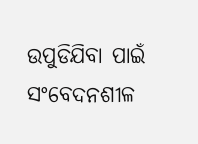ଉପୁଡିଯିବା ପାଇଁ ସଂବେଦନଶୀଳ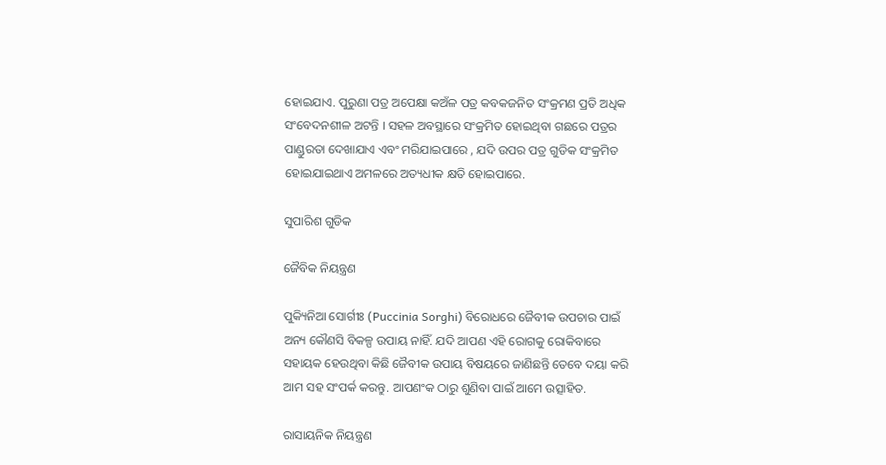ହୋଇଯାଏ. ପୁରୁଣା ପତ୍ର ଅପେକ୍ଷା କଅଁଳ ପତ୍ର କବକଜନିତ ସଂକ୍ରମଣ ପ୍ରତି ଅଧିକ ସଂବେଦନଶୀଳ ଅଟନ୍ତି । ସହଳ ଅବସ୍ଥାରେ ସଂକ୍ରମିତ ହୋଇଥିବା ଗଛରେ ପତ୍ରର ପାଣ୍ଡୁରତା ଦେଖାଯାଏ ଏବଂ ମରିଯାଇପାରେ , ଯଦି ଉପର ପତ୍ର ଗୁଡିକ ସଂକ୍ରମିତ ହୋଇଯାଇଥାଏ ଅମଳରେ ଅତ୍ୟଧୀକ କ୍ଷତି ହୋଇପାରେ.

ସୁପାରିଶ ଗୁଡିକ

ଜୈବିକ ନିୟନ୍ତ୍ରଣ

ପୁକ୍ୟିନିଆ ସୋର୍ଗୀଃ (Puccinia Sorghi) ବିରୋଧରେ ଜୈବୀକ ଉପଚାର ପାଇଁ ଅନ୍ୟ କୌଣସି ବିକଳ୍ପ ଉପାୟ ନାହିଁ. ଯଦି ଆପଣ ଏହି ରୋଗକୁ ରୋକିବାରେ ସହାୟକ ହେଉଥିବା କିଛି ଜୈବୀକ ଉପାୟ ବିଷୟରେ ଜାଣିଛନ୍ତି ତେବେ ଦୟା କରି ଆମ ସହ ସଂପର୍କ କରନ୍ତୁ. ଆପଣଂକ ଠାରୁ ଶୁଣିବା ପାଇଁ ଆମେ ଉତ୍ସାହିତ.

ରାସାୟନିକ ନିୟନ୍ତ୍ରଣ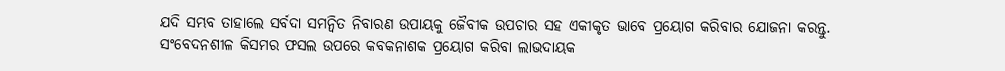ଯଦି ସମ୍ଭବ ତାହାଲେ ସର୍ବଦା ସମନ୍ଵିତ ନିବାରଣ ଉପାୟକୁ ଜୈବୀକ ଉପଚାର ସହ ଏକୀକୃତ ଭାବେ ପ୍ରୟୋଗ କରିବାର ଯୋଜନା କରନ୍ତୁ. ସଂବେଦନଶୀଳ କିସମର ଫସଲ ଉପରେ କବକନାଶକ ପ୍ରୟୋଗ କରିବା ଲାଭଦାୟକ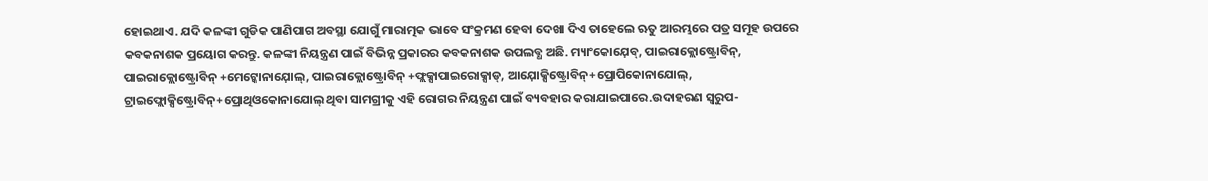ହୋଇଥାଏ. ଯଦି କଳଙ୍କୀ ଗୁଡିକ ପାଣିପାଗ ଅବସ୍ଥା ଯୋଗୁଁ ମାରାତ୍ମକ ଭାବେ ସଂକ୍ରମଣ ହେବା ଦେଖା ଦିଏ ତାହେଲେ ଋତୁ ଆରମ୍ଭରେ ପତ୍ର ସମୂହ ଉପରେ କବକନାଶକ ପ୍ରୟୋଗ କରନ୍ତୁ. କଳଙ୍କୀ ନିୟନ୍ତ୍ରଣ ପାଇଁ ବିଭିନ୍ନ ପ୍ରକାରର କବକନାଶକ ଉପଲବ୍ଧ ଅଛି. ମ୍ୟାଂକୋଯ଼େବ୍, ପାଇରାକ୍ଲୋଷ୍ଟ୍ରୋବିନ୍, ପାଇରାକ୍ଲୋଷ୍ଟ୍ରୋବିନ୍ +ମେଟ୍କୋନାଯ଼ୋଲ୍, ପାଇରାକ୍ଲୋଷ୍ଟ୍ରୋବିନ୍ +ଫ୍ଲକ୍ସାପାଇରୋକ୍ସାଡ୍, ଆଯ଼ୋକ୍ସିଷ୍ଟ୍ରୋବିନ୍+ପ୍ରୋପିକୋନାଯୋଲ୍, ଟ୍ରାଇଫ୍ଲୋକ୍ସିଷ୍ଟ୍ରୋବିନ୍+ପ୍ରୋଥିଓକୋନାଯୋଲ୍ ଥିବା ସାମଗ୍ରୀକୁ ଏହି ରୋଗର ନିୟନ୍ତ୍ରଣ ପାଇଁ ବ୍ୟବହାର କରାଯାଇପାରେ.ଉଦାହରଣ ସ୍ୱରୁପ-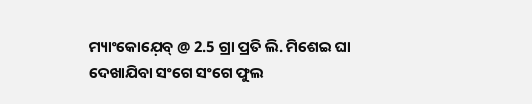ମ୍ୟାଂକୋଯ଼େବ୍ @ 2.5 ଗ୍ରା ପ୍ରତି ଲି. ମିଶେଇ ଘା ଦେଖାଯିବା ସଂଗେ ସଂଗେ ଫୁଲ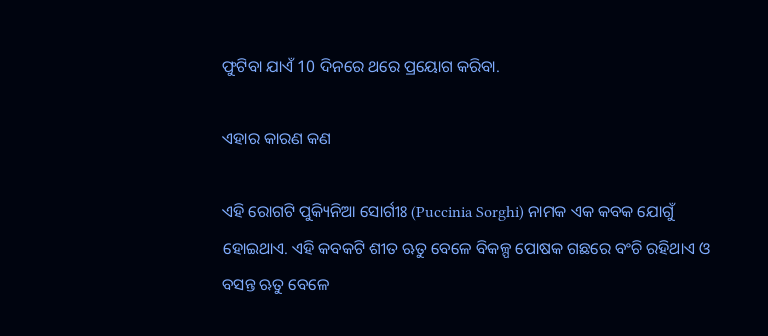ଫୁଟିବା ଯାଏଁ 10 ଦିନରେ ଥରେ ପ୍ରୟୋଗ କରିବା.

ଏହାର କାରଣ କଣ

ଏହି ରୋଗଟି ପୁକ୍ୟିନିଆ ସୋର୍ଗୀଃ (Puccinia Sorghi) ନାମକ ଏକ କବକ ଯୋଗୁଁ ହୋଇଥାଏ. ଏହି କବକଟି ଶୀତ ଋତୁ ବେଳେ ବିକଳ୍ପ ପୋଷକ ଗଛରେ ବଂଚି ରହିଥାଏ ଓ ବସନ୍ତ ଋତୁ ବେଳେ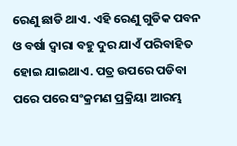ରେଣୁ ଛାଡି ଥାଏ. ଏହି ରେଣୁ ଗୁଡିକ ପବନ ଓ ବର୍ଷା ଦ୍ୱାରା ବହୁ ଦୁର ଯାଏଁ ପରିବାହିତ ହୋଇ ଯାଇଥାଏ. ପତ୍ର ଉପରେ ପଡିବା ପରେ ପରେ ସଂକ୍ରମଣ ପ୍ରକ୍ରିୟା ଆରମ୍ଭ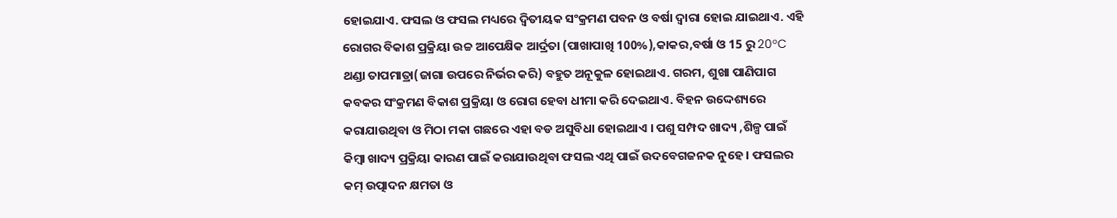ହୋଇଯାଏ. ଫସଲ ଓ ଫସଲ ମଧ୍ୟରେ ଦ୍ଵିତୀୟକ ସଂକ୍ରମଣ ପବନ ଓ ବର୍ଷା ଦ୍ୱାରା ହୋଇ ଯାଇଥାଏ. ଏହି ରୋଗର ବିକାଶ ପ୍ରକ୍ରିୟା ଉଚ୍ଚ ଆପେକ୍ଷିକ ଆର୍ଦ୍ରତା (ପାଖାପାଖି 100%),କାକର,ବର୍ଷା ଓ 15 ରୁ 20°C ଥଣ୍ଡା ତାପମାତ୍ରା(ଜାଗା ଉପରେ ନିର୍ଭର କରି) ବହୁତ ଅନୂକୁଳ ହୋଇଥାଏ. ଗରମ, ଶୁଖା ପାଣିପାଗ କବକର ସଂକ୍ରମଣ ବିକାଶ ପ୍ରକ୍ରିୟା ଓ ରୋଗ ହେବା ଧୀମା କରି ଦେଇଥାଏ. ବିହନ ଉଦ୍ଦେଶ୍ୟରେ କରାଯାଉଥିବା ଓ ମିଠା ମକା ଗଛରେ ଏହା ବଡ ଅସୁବିଧା ହୋଇଥାଏ । ପଶୁ ସମ୍ପଦ ଖାଦ୍ୟ ,ଶିଳ୍ପ ପାଇଁ କିମ୍ବା ଖାଦ୍ୟ ପ୍ରକ୍ରିୟା କାରଣ ପାଇଁ କରାଯାଉଥିବା ଫସଲ ଏଥି ପାଇଁ ଉଦବେଗଜନକ ନୁହେ । ଫସଲର କମ୍ ଉତ୍ପାଦନ କ୍ଷମତା ଓ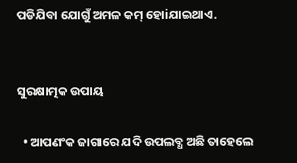ପଡିଯିବା ଯୋଗୁଁ ଅମଳ କମ୍ ହୋiଯାଇଥାଏ.


ସୁରକ୍ଷାତ୍ମକ ଉପାୟ

  • ଆପଣଂକ ଜାଗାରେ ଯଦି ଉପଲବ୍ଧ ଅଛି ତାହେଲେ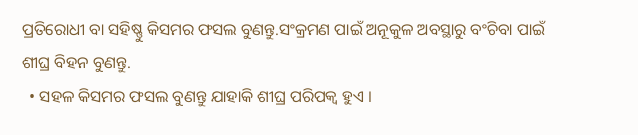ପ୍ରତିରୋଧୀ ବା ସହିଷ୍ଣୁ କିସମର ଫସଲ ବୁଣନ୍ତୁ.ସଂକ୍ରମଣ ପାଇଁ ଅନୂକୁଳ ଅବସ୍ଥାରୁ ବଂଚିବା ପାଇଁ ଶୀଘ୍ର ବିହନ ବୁଣନ୍ତୁ.
  • ସହଳ କିସମର ଫସଲ ବୁଣନ୍ତୁ ଯାହାକି ଶୀଘ୍ର ପରିପକ୍ଵ ହୁଏ ।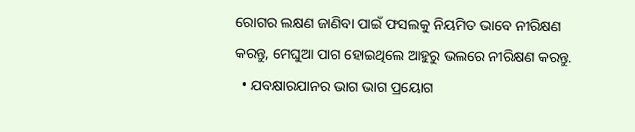ରୋଗର ଲକ୍ଷଣ ଜାଣିବା ପାଇଁ ଫସଲକୁ ନିୟମିତ ଭାବେ ନୀରିକ୍ଷଣ କରନ୍ତୁ, ମେଘୁଆ ପାଗ ହୋଇଥିଲେ ଆହୁରୁ ଭଲରେ ନୀରିକ୍ଷଣ କରନ୍ତୁ.
  • ଯବକ୍ଷାରଯାନର ଭାଗ ଭାଗ ପ୍ରୟୋଗ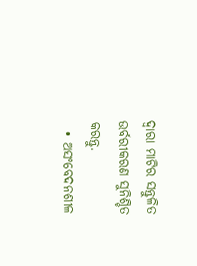ଦ୍ୱାରା ମାଟିର ସନ୍ତୁଳିତ ଉର୍ବରୀକରଣ ସୁନିଶ୍ଚିତ କରନ୍ତୁ.
  • ଅସଂବେଦନଶୀଳ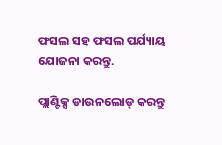ଫସଲ ସହ ଫସଲ ପର୍ଯ୍ୟାୟ ଯୋଜନା କରନ୍ତୁ.

ପ୍ଲାଣ୍ଟିକ୍ସ ଡାଉନଲୋଡ୍ କରନ୍ତୁ